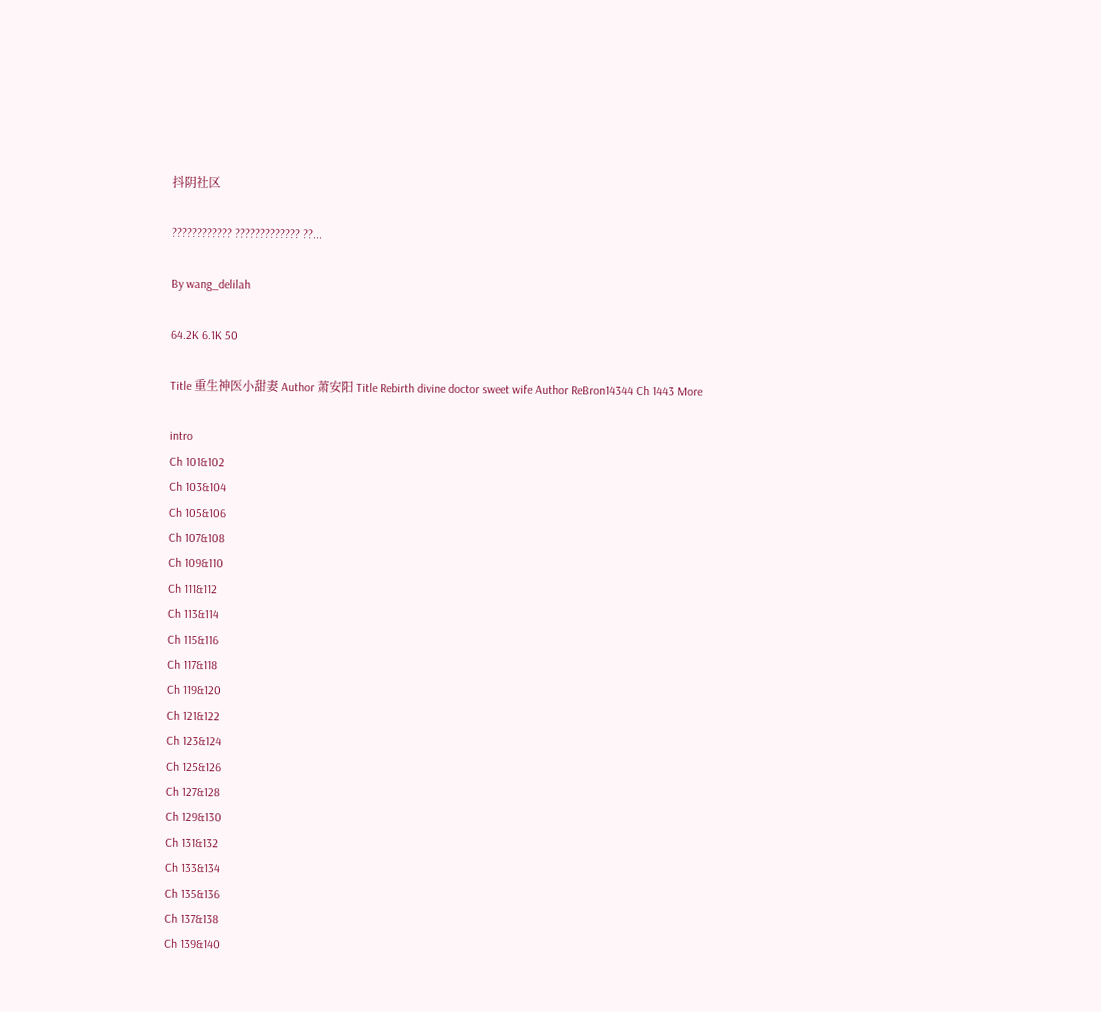抖阴社区

???????????? ????????????? ??...

By wang_delilah

64.2K 6.1K 50

Title 重生神医小甜妻 Author 萧安阳 Title Rebirth divine doctor sweet wife Author ReBron14344 Ch 1443 More

intro
Ch 101&102
Ch 103&104
Ch 105&106
Ch 107&108
Ch 109&110
Ch 111&112
Ch 113&114
Ch 115&116
Ch 117&118
Ch 119&120
Ch 121&122
Ch 123&124
Ch 125&126
Ch 127&128
Ch 129&130
Ch 131&132
Ch 133&134
Ch 135&136
Ch 137&138
Ch 139&140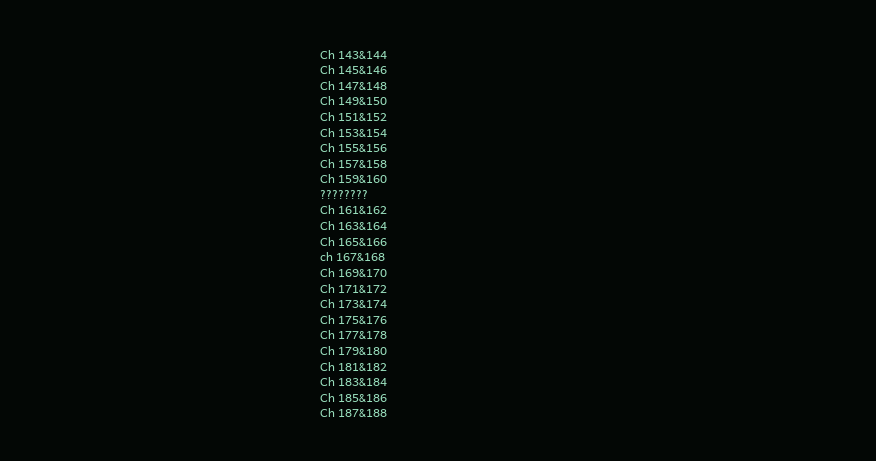Ch 143&144
Ch 145&146
Ch 147&148
Ch 149&150
Ch 151&152
Ch 153&154
Ch 155&156
Ch 157&158
Ch 159&160
????????
Ch 161&162
Ch 163&164
Ch 165&166
ch 167&168
Ch 169&170
Ch 171&172
Ch 173&174
Ch 175&176
Ch 177&178
Ch 179&180
Ch 181&182
Ch 183&184
Ch 185&186
Ch 187&188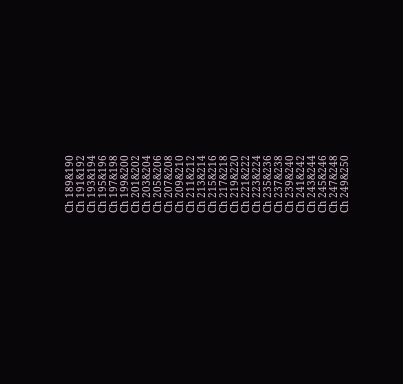Ch 189&190
Ch 191&192
Ch 193&194
Ch 195&196
Ch 197&198
Ch 199&200
Ch 201&202
Ch 203&204
Ch 205&206
Ch 207&208
Ch 209&210
Ch 211&212
Ch 213&214
Ch 215&216
Ch 217&218
Ch 219&220
Ch 221&222
Ch 223&224
Ch 235&236
Ch 237&238
Ch 239&240
Ch 241&242
Ch 243&244
Ch 245&246
Ch 247&248
Ch 249&250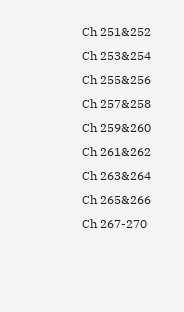Ch 251&252
Ch 253&254
Ch 255&256
Ch 257&258
Ch 259&260
Ch 261&262
Ch 263&264
Ch 265&266
Ch 267-270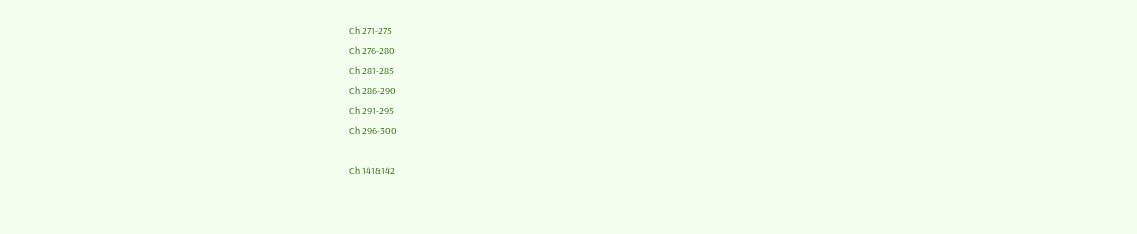Ch 271-275
Ch 276-280
Ch 281-285
Ch 286-290
Ch 291-295
Ch 296-300

Ch 141&142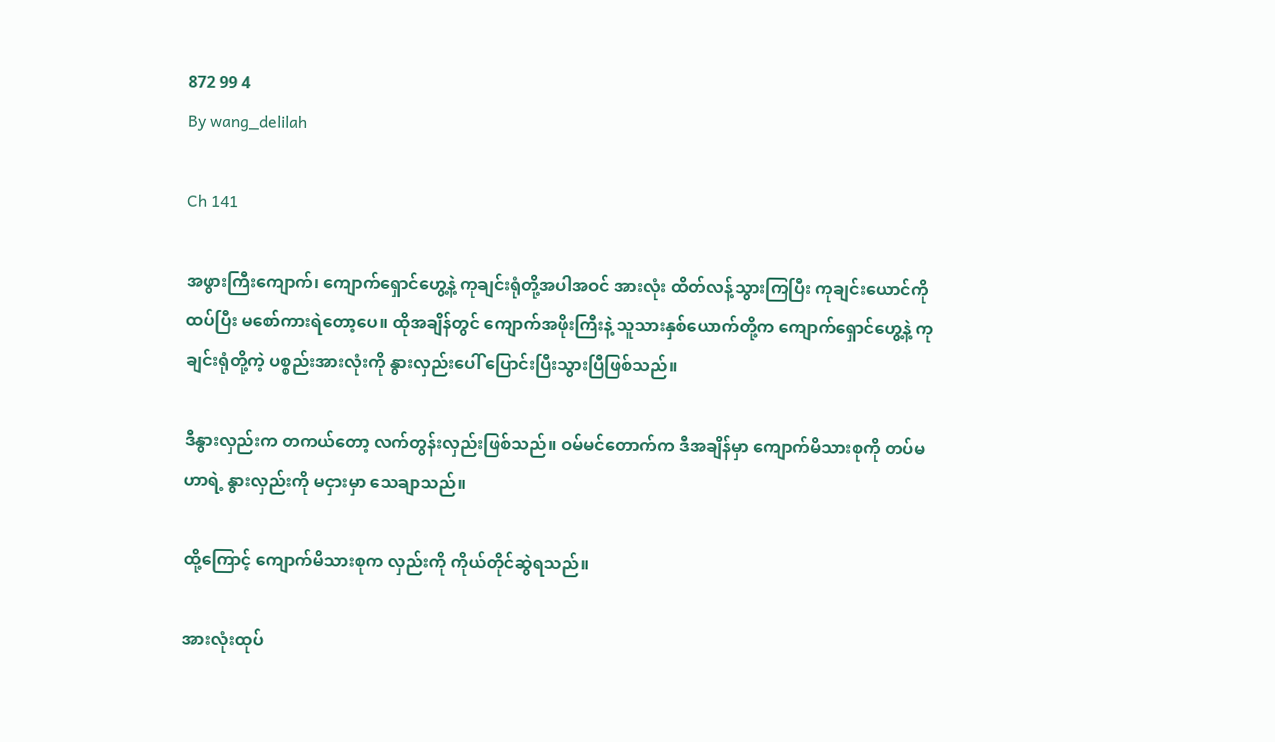872 99 4
By wang_delilah

Ch 141

အဖွားကြီးကျောက်၊ ကျောက်ရှောင်ဟွေ့နဲ့ ကုချင်းရုံတို့အပါအဝင် အားလုံး ထိတ်လန့်သွားကြပြီး ကုချင်းယောင်ကို ထပ်ပြီး မစော်ကားရဲတော့ပေ။ ထိုအချိန်တွင် ကျောက်အဖိုးကြီးနဲ့ သူသားနှစ်ယောက်တို့က ကျောက်ရှောင်ဟွေ့နဲ့ ကုချင်းရုံတို့ကဲ့ ပစ္စည်းအားလုံးကို နွားလှည်းပေါ် ပြောင်းပြီးသွားပြီဖြစ်သည်။

ဒီနွားလှည်းက တကယ်တော့ လက်တွန်းလှည်းဖြစ်သည်။ ဝမ်မင်တောက်က ဒီအချိန်မှာ ကျောက်မိသားစုကို တပ်မဟာရဲ့ နွားလှည်းကို မငှားမှာ သေချာသည်။

ထို့ကြောင့် ကျောက်မိသားစုက လှည်းကို ကိုယ်တိုင်ဆွဲရသည်။

အားလုံးထုပ်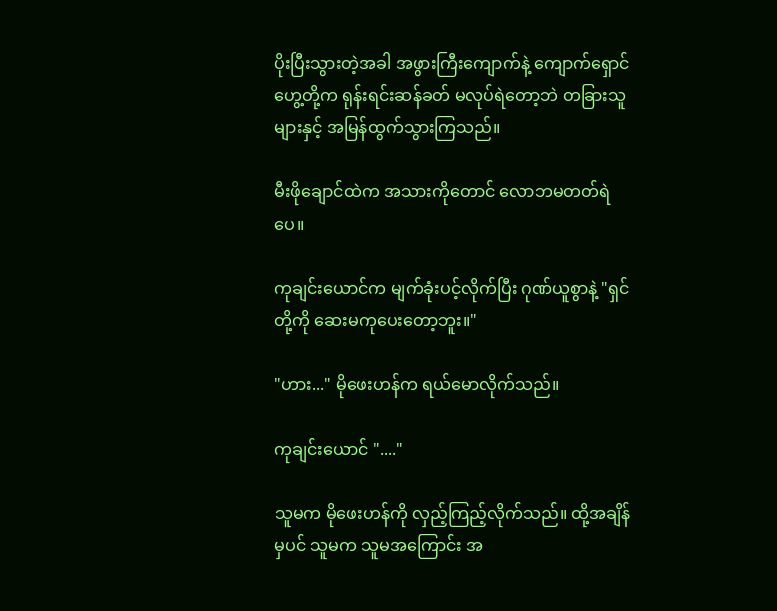ပိုးပြီးသွားတဲ့အခါ အဖွားကြီးကျောက်နဲ့ ကျောက်ရှောင်ဟွေ့တို့က ရုန်းရင်းဆန်ခတ် မလုပ်ရဲတော့ဘဲ တခြားသူများနှင့် အမြန်ထွက်သွားကြသည်။

မီးဖိုချောင်ထဲက အသားကိုတောင် လောဘမတတ်ရဲပေ။

ကုချင်းယောင်က မျက်ခုံးပင့်လိုက်ပြီး ဂုဏ်ယူစွာနဲ့ "ရှင်တို့ကို ဆေးမကုပေးတော့ဘူး။"

"ဟား..." မိုဖေးဟန်က ရယ်မောလိုက်သည်။

ကုချင်းယောင် "...."

သူမက မိုဖေးဟန်ကို လှည့်ကြည့်လိုက်သည်။ ထို့အချိန်မှပင် သူမက သူမအကြောင်း အ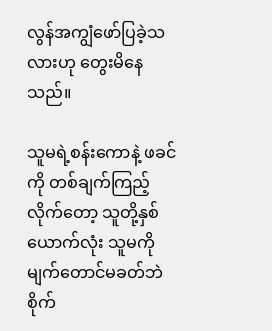လွန်အကျွံဖော်ပြခဲ့သလားဟု တွေးမိနေသည်။

သူမရဲ့စန်းကောနဲ့ ဖခင်ကို တစ်ချက်ကြည့်လိုက်တော့ သူတို့နှစ်ယောက်လုံး သူမကို မျက်တောင်မခတ်ဘဲ စိုက်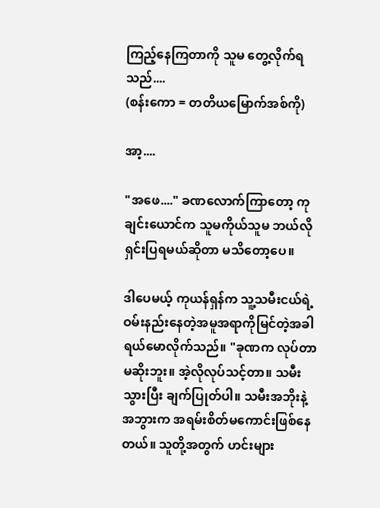ကြည့်နေကြတာကို သူမ တွေ့လိုက်ရသည်....
(စန်းကော = တတိယမြောက်အစ်ကို)

အာ့....

"အဖေ...." ခဏလောက်ကြာတော့ ကုချင်းယောင်က သူမကိုယ်သူမ ဘယ်လိုရှင်းပြရမယ်ဆိုတာ မသိတော့ပေ။

ဒါပေမယ့် ကုယန်ရှန်က သူ့သမီးငယ်ရဲ့ ဝမ်းနည်းနေတဲ့အမူအရာကိုမြင်တဲ့အခါ ရယ်မောလိုက်သည်။ "ခုဏက လုပ်တာ မဆိုးဘူး။ အဲ့လိုလုပ်သင့်တာ။ သမီး သွားပြီး ချက်ပြုတ်ပါ။ သမီးအဘိုးနဲ့ အဘွားက အရမ်းစိတ်မကောင်းဖြစ်နေတယ်။ သူတို့အတွက် ဟင်းများ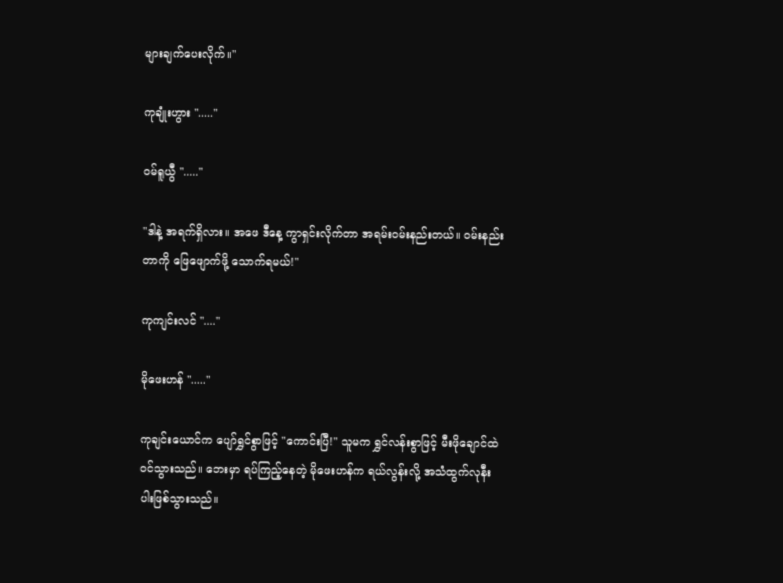များချက်ပေးလိုက်။"

ကုချုံးဟွား "....."

ဝမ်ရူယွီ "....."

"ဒါနဲ့ အရက်ရှိလား။ အဖေ ဒီနေ့ ကွာရှင်းလိုက်တာ အရမ်းဝမ်းနည်းတယ်။ ဝမ်းနည်းတာကို ဖြေဖျောက်ဖို့ သောက်ရမယ်!"

ကုကျင်းလင် "...."

မိုဖေးဟန် "....."

ကုချင်းယောင်က ပျော်ရွှင်စွာဖြင့် "ကောင်းပြီ!" သူမက ရွှင်လန်းစွာဖြင့် မီးဖိုချောင်ထဲ ဝင်သွားသည်။ ဘေးမှာ ရပ်ကြည့်နေတဲ့ မိုဖေးဟန်က ရယ်လွန်းလို့ အသံထွက်လုနီးပါးဖြစ်သွားသည်။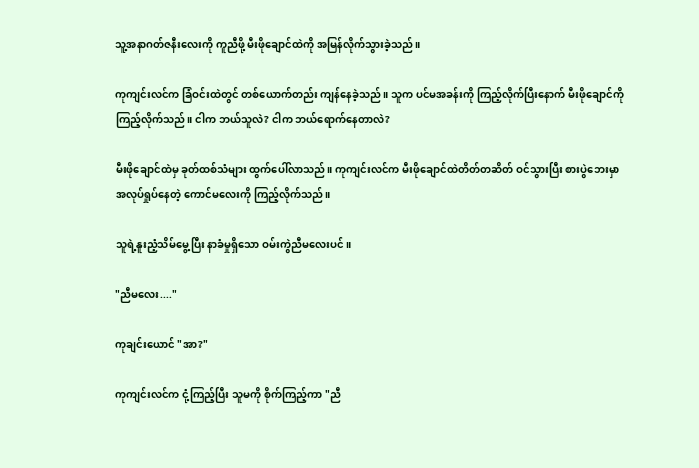သူ့အနာဂတ်ဇနီးလေးကို ကူညီဖို့ မီးဖိုချောင်ထဲကို အမြန်လိုက်သွားခဲ့သည်။

ကုကျင်းလင်က ခြံဝင်းထဲတွင် တစ်ယောက်တည်း ကျန်နေခဲ့သည်။ သူက ပင်မအခန်းကို ကြည့်လိုက်ပြီးနောက် မီးဖိုချောင်ကို ကြည့်လိုက်သည်။ ငါက ဘယ်သူလဲ? ငါက ဘယ်ရောက်နေတာလဲ?

မီးဖိုချောင်ထဲမှ ခုတ်ထစ်သံများ ထွက်ပေါ်လာသည်။ ကုကျင်းလင်က မီးဖိုချောင်ထဲတိတ်တဆိတ် ဝင်သွားပြီး စားပွဲဘေးမှာ အလုပ်ရှုပ်နေတဲ့ ကောင်မလေးကို ကြည့်လိုက်သည်။

သူရဲ့နူးညံ့သိမ်မွေ့ပြီး နာခံမှုရှိသော ဝမ်းကွဲညီမလေးပင်။

"ညီမလေး...."

ကုချင်းယောင် "အာ?"

ကုကျင်းလင်က ငုံ့ကြည့်ပြီး သူမကို စိုက်ကြည့်ကာ "ညီ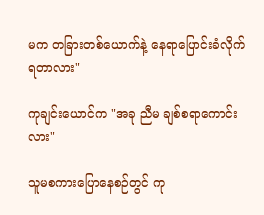မက တခြားတစ်ယောက်နဲ့ နေရာပြောင်းခံလိုက်ရတာလား"

ကုချင်းယောင်က "အခု ညီမ ချစ်စရာကောင်းလား"

သူမစကားပြောနေစဉ်တွင် ကု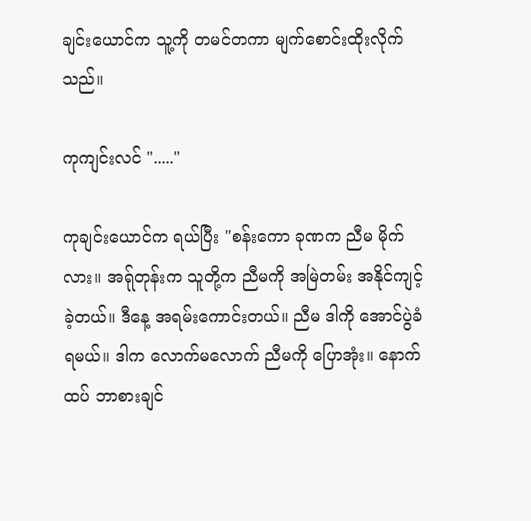ချင်းယောင်က သူ့ကို တမင်တကာ မျက်စောင်းထိုးလိုက်သည်။

ကုကျင်းလင် "....."

ကုချင်းယောင်က ရယ်ပြီး "စန်းကော ခုဏက ညီမ မိုက်လား။ အရ်ုတုန်းက သူတို့က ညီမကို အမြဲတမ်း အနိုင်ကျင့်ခဲ့တယ်။ ဒီနေ့ အရမ်းကောင်းတယ်။ ညီမ ဒါကို အောင်ပွဲခံရမယ်။ ဒါက လောက်မလောက် ညီမကို ပြောအုံး။ နောက်ထပ် ဘာစားချင်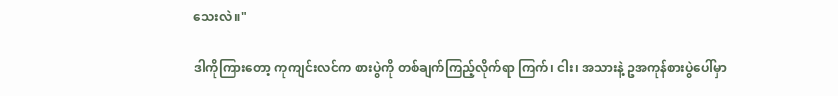သေးလဲ။"

ဒါကိုကြားတော့ ကုကျင်းလင်က စားပွဲကို တစ်ချက်ကြည့်လိုက်ရာ ကြက်၊ ငါး၊ အသားနဲ့ ဥအကုန်စားပွဲပေါ်မှာ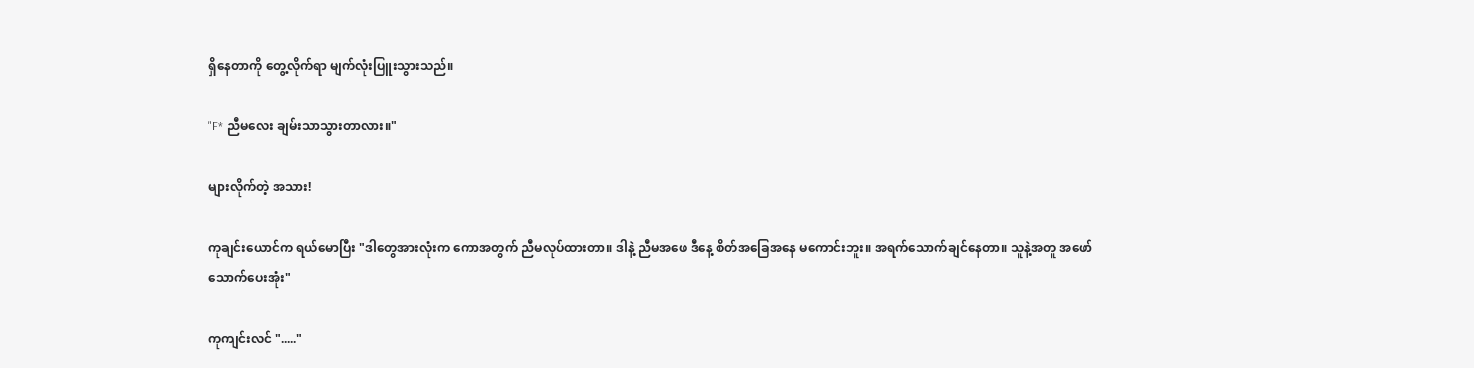ရှိနေတာကို တွေ့လိုက်ရာ မျက်လုံးပြူးသွားသည်။

"F* ညီမလေး ချမ်းသာသွားတာလား။"

များလိုက်တဲ့ အသား!

ကုချင်းယောင်က ရယ်မောပြီး "ဒါတွေအားလုံးက ကောအတွက် ညီမလုပ်ထားတာ။ ဒါနဲ့ ညီမအဖေ ဒီနေ့ စိတ်အခြေအနေ မကောင်းဘူး။ အရက်သောက်ချင်နေတာ။ သူနဲ့အတူ အဖော်သောက်ပေးအုံး"

ကုကျင်းလင် "....."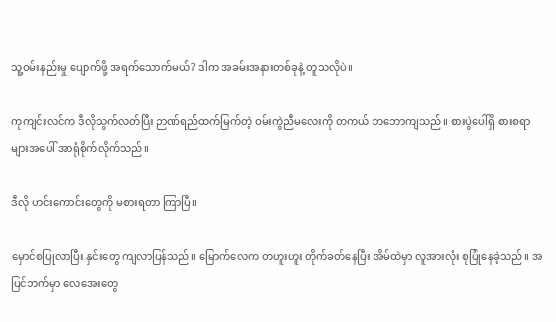သူ့ဝမ်းနည်းမှု ပျောက်ဖို့ အရက်သောက်မယ်? ဒါက အခမ်းအနားတစ်ခုနဲ့ တူသလိုပဲ။

ကုကျင်းလင်က ဒီလိုသွက်လတ်ပြီး ဉာဏ်ရည်ထက်မြက်တဲ့ ဝမ်းကွဲညီမလေးကို တကယ် ဘဘောကျသည်။ စားပွဲပေါ်ရှိ စားစရာများအ‌ပေါ် အာရုံစိုက်လိုက်သည်။

ဒီလို ဟင်းကောင်းတွေကို မစားရတာ ကြာပြီ။

မှောင်စပြုလာပြီး နှင်းတွေ ကျလာပြန်သည်။ မြောက်လေက တဟူးဟူး တိုက်ခတ်နေပြီး အိမ်ထဲမှာ လူအားလုံး စုပြုံနေခဲ့သည်။ အပြင်ဘက်မှာ လေအေးတွေ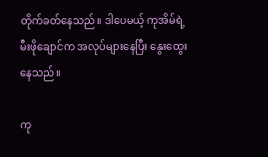တိုက်ခတ်နေသည်။ ဒါပေမယ့် ကုအိမ်ရဲ့ မီးဖိုချောင်က အလုပ်များနေပြီး နွေးထွေးနေသည်။

ကု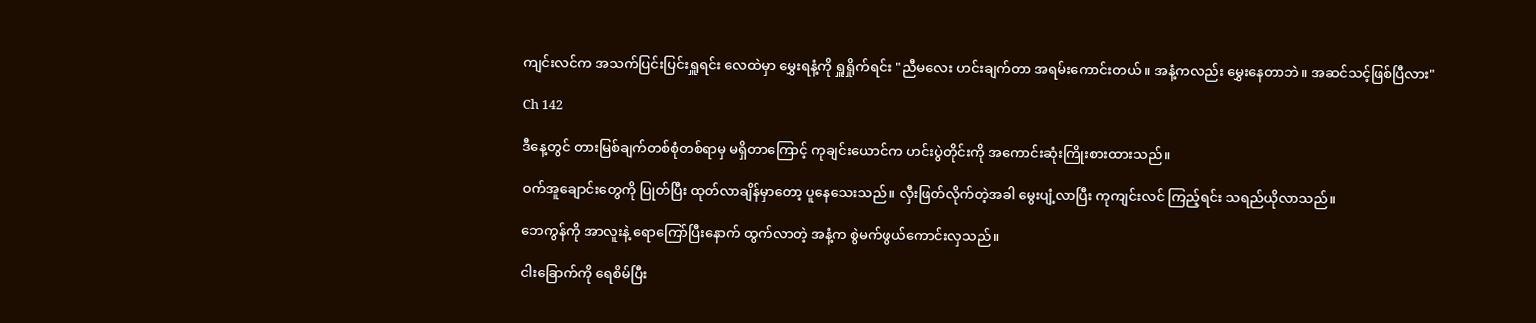ကျင်းလင်က အသက်ပြင်းပြင်းရှူရင်း လေထဲမှာ မွှေးရနံ့ကို ရှူရှိုက်ရင်း "ညီမလေး ဟင်းချက်တာ အရမ်းကောင်းတယ်။ အနံ့ကလည်း မွှေးနေတာဘဲ။ အဆင်သင့်ဖြစ်ပြီလား"

Ch 142

ဒီနေ့တွင် တားမြစ်ချက်တစ်စုံတစ်ရာမှ မရှိတာကြောင့် ကုချင်းယောင်က ဟင်းပွဲတိုင်းကို အကောင်းဆုံးကြိုးစားထားသည်။

ဝက်အူချောင်းတွေကို ပြုတ်ပြီး ထုတ်လာချိန်မှာတော့ ပူနေသေးသည်။ လှီးဖြတ်လိုက်တဲ့အခါ မွေးပျံ့လာပြီး ကုကျင်းလင် ကြည့်ရင်း သရည်ယိုလာသည်။

ဘေကွန်ကို အာလူးနဲ့ ရောကြော်ပြီးနောက် ထွက်လာတဲ့ အနံ့က စွဲမက်ဖွယ်ကောင်းလှသည်။

ငါးခြောက်ကို ရေစိမ်ပြီး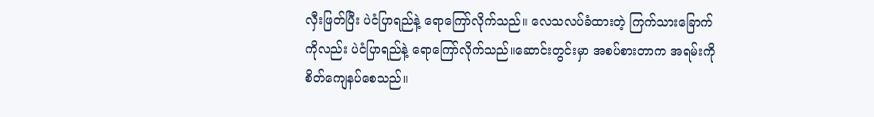လှီးဖြတ်ပြီး ပဲငံပြာရည်နဲ့ ရောကြော်လိုက်သည်။ လေသလပ်ခံထားတဲ့ ကြက်သားခြောက်ကိုလည်း ပဲငံပြာရည်နဲ့ ရောကြော်လိုက်သည်။ဆောင်းတွင်းမှာ အစပ်စားတာက အရမ်းကို စိတ်ကျေနပ်စေသည်။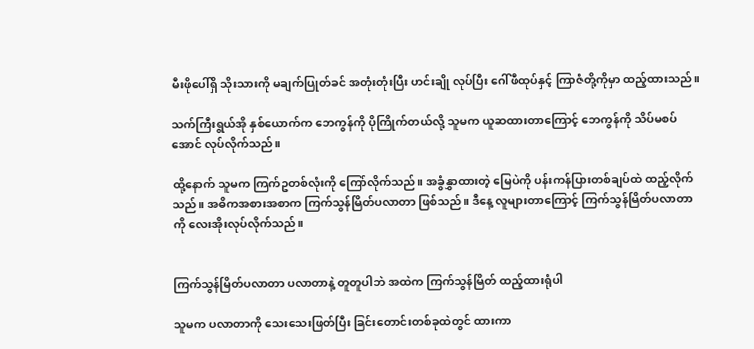မီးဖိုပေါ်ရှိ သိုးသားကို မချက်ပြုတ်ခင် အတုံးတုံးပြီး ဟင်းချို လုပ်ပြီး ဂေါ်ဖီထုပ်နှင့် ကြာဇံတို့ကိုမှာ ထည့်ထားသည်။

သက်ကြီးရွယ်အို နှစ်ယောက်က ဘေကွန်ကို ပိုကြိုက်တယ်လို့ သူမက ယူဆထားတာကြောင့် ဘေကွန်ကို သိပ်မစပ်အောင် လုပ်လိုက်သည်။

ထို့နောက် သူမက ကြက်ဥတစ်လုံးကို ကြော်လိုက်သည်။ အခွံနွှာထားတဲ့ မြေပဲကို ပန်းကန်ပြားတစ်ချပ်ထဲ ထည့်လိုက်သည်။ အဓိကအစားအစာက ကြက်သွန်မြိတ်ပလာတာ ဖြစ်သည်။ ဒီနေ့ လူများတာကြောင့် ကြက်သွန်မြိတ်ပလာတာကို လေးအိုးလုပ်လိုက်သည်။


ကြက်သွန်မြိတ်ပလာတာ ပလာတာနဲ့ တူတူပါဘဲ အထဲက ကြက်သွန်မြိတ် ထည့်ထားရုံပါ

သူမက ပလာတာကို သေးသေးဖြတ်ပြီး ခြင်းတောင်းတစ်ခုထဲတွင် ထားကာ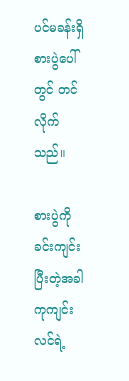ပင်မခန်းရှိ စားပွဲပေါ်တွင် တင်လိုက်သည်။

စားပွဲကို ခင်းကျင်းပြီးတဲ့အခါ ကုကျင်းလင်ရဲ့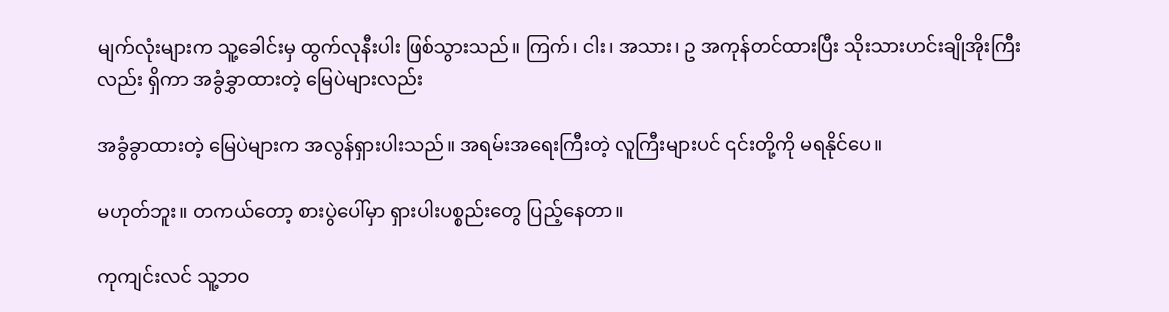မျက်လုံးများက သူ့ခေါင်းမှ ထွက်လုနီးပါး ဖြစ်သွားသည်။ ကြက်၊ ငါး၊ အသား၊ ဥ အကုန်တင်ထားပြီး သိုးသားဟင်းချိုအိုးကြီးလည်း ရှိကာ အခွံခွှာထားတဲ့ မြေပဲများလည်း

အခွံခွာထားတဲ့ မြေပဲများက အလွန်ရှားပါးသည်။ အရမ်းအရေးကြီးတဲ့ လူကြီးများပင် ၎င်းတို့ကို မရနိုင်ပေ။

မဟုတ်ဘူး။ တကယ်တော့ စားပွဲပေါ်မှာ ရှားပါးပစ္စည်းတွေ ပြည့်နေတာ။

ကုကျင်းလင် သူ့ဘဝ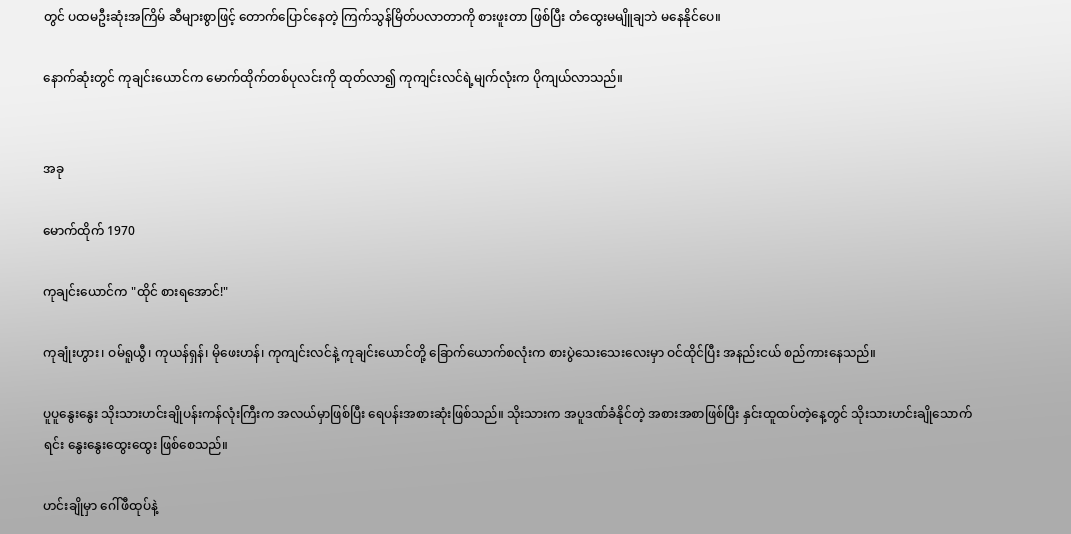တွင် ပထမဦးဆုံးအကြိမ် ဆီများစွာဖြင့် တောက်ပြောင်နေတဲ့ ကြက်သွန်မြိတ်ပလာတာကို စားဖူးတာ ဖြစ်ပြီး တံထွေးမမျိူချဘဲ မနေနိုင်ပေ။

နောက်ဆုံးတွင် ကုချင်းယောင်က မောက်ထိုက်တစ်ပုလင်းကို ထုတ်လာ၍ ကုကျင်းလင်ရဲ့မျက်လုံးက ပိုကျယ်လာသည်။


အခု

မောက်ထိုက် 1970

ကုချင်းယောင်က "ထိုင် စားရအောင်!"

ကုချုံးဟွား၊ ဝမ်ရူယွီ၊ ကုယန်ရှန်၊ မိုဖေးဟန်၊ ကုကျင်းလင်နဲ့ ကုချင်းယောင်တို့ ခြောက်ယောက်စလုံးက စားပွဲသေးသေးလေးမှာ ဝင်ထိုင်ပြီး အနည်းငယ် စည်ကားနေသည်။

ပူပူနွေးနွေး သိုးသားဟင်းချိုပန်းကန်လုံးကြီးက အလယ်မှာဖြစ်ပြီး ရေပန်းအစားဆုံးဖြစ်သည်။ သိုးသားက အပူဒဏ်ခံနိုင်တဲ့ အစားအစာဖြစ်ပြီး နှင်းထူထပ်တဲ့နေ့တွင် သိုးသားဟင်းချိုသောက်ရင်း နွေးနွေးထွေးထွေး ဖြစ်စေသည်။

ဟင်းချိုမှာ ဂေါ်ဖီထုပ်နဲ့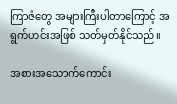ကြာဇံတွေ အများကြီးပါတာကြောင့် အရွက်ဟင်းအဖြစ် သတ်မှတ်နိုင်သည်။

အစားအသောက်ကောင်း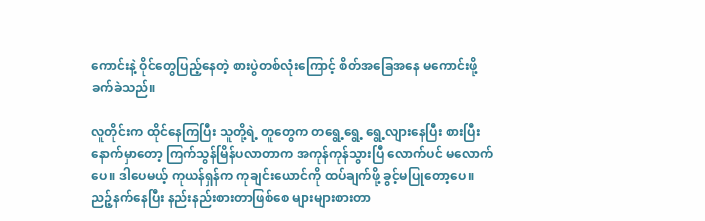ကောင်းနဲ့ ဝိုင်တွေပြည့်နေတဲ့ စားပွဲတစ်လုံးကြောင့် စိတ်အခြေအနေ မကောင်းဖို့ ခက်ခဲသည်။

လူတိုင်းက ထိုင်နေကြပြီး သူတို့ရဲ့ တူတွေက တရွေ့ရွေ့ ရွေ့လျားနေပြီး စားပြီးနောက်မှာတော့ ကြက်သွန်မြိန်ပလာတာက အကုန်ကုန်သွားပြီ လောက်ပင် မလောက်ပေ။ ဒါပေမယ့် ကုယန်ရှန်က ကုချင်းယောင်ကို ထပ်ချက်ဖို့ ခွင့်မပြုတော့ပေ။ ညဉ့်နက်နေပြီး နည်းနည်းစားတာဖြစ်စေ များများစားတာ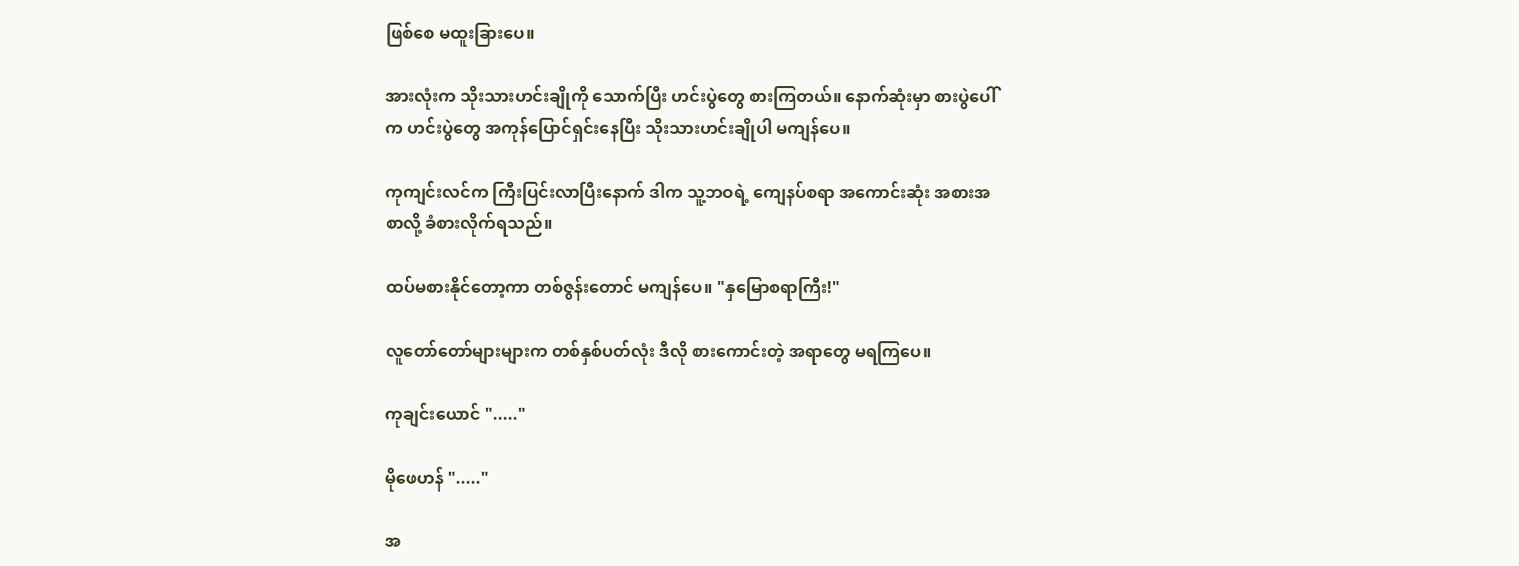ဖြစ်စေ မထူးခြားပေ။

အားလုံးက သိုးသားဟင်းချိုကို သောက်ပြီး ဟင်းပွဲတွေ စားကြတယ်။ နောက်ဆုံးမှာ စားပွဲပေါ်က ဟင်းပွဲတွေ အကုန်ပြောင်ရှင်းနေပြီး သိုးသားဟင်းချိုပါ မကျန်ပေ။

ကုကျင်းလင်က ကြီးပြင်းလာပြီးနောက် ဒါက သူ့ဘဝရဲ့ ကျေနပ်စရာ အကောင်းဆုံး အစားအစာလို့ ခံစားလိုက်ရသည်။

ထပ်မစားနိုင်တော့ကာ တစ်ဇွန်းတောင် မကျန်ပေ။ "နှမြောစရာကြီး!"

လူတော်တော်များများက တစ်နှစ်ပတ်လုံး ဒီလို စားကောင်းတဲ့ အရာတွေ မရကြပေ။

ကုချင်းယောင် "....."

မိုဖေဟန် "....."

အ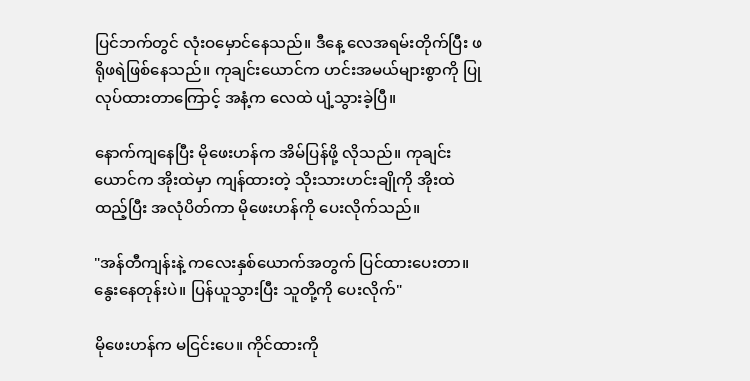ပြင်ဘက်တွင် လုံးဝမှောင်နေသည်။ ဒီနေ့ လေအရမ်းတိုက်ပြီး ဖရိုဖရဲဖြစ်နေသည်။ ကုချင်းယောင်က ဟင်းအမယ်များစွာကို ပြုလုပ်ထားတာကြောင့် အနံ့က လေထဲ ပျံ့သွားခဲ့ပြီ။

နောက်ကျနေပြီး မိုဖေးဟန်က အိမ်ပြန်ဖို့ လိုသည်။ ကုချင်းယောင်က အိုးထဲမှာ ကျန်ထားတဲ့ သိုးသားဟင်းချိုကို အိုးထဲထည့်ပြီး အလုံပိတ်ကာ မိုဖေးဟန်ကို ပေးလိုက်သည်။

"အန်တီကျန်းနဲ့ ကလေးနှစ်ယောက်အတွက် ပြင်ထားပေးတာ။ နွေးနေတုန်းပဲ။ ပြန်ယူသွားပြီး သူတို့ကို ပေးလိုက်"

မိုဖေးဟန်က မငြင်းပေ။ ကိုင်ထားကို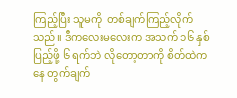ကြည့်ပြီး သူမကို  တစ်ချက်ကြည့်လိုက်သည်။ ဒီကလေးမလေးက အသက် ၁၆ နှစ် ပြည့်ဖို့ ၆ ရက်ဘဲ လိုတော့တာကို စိတ်ထဲကနေ တွက်ချက်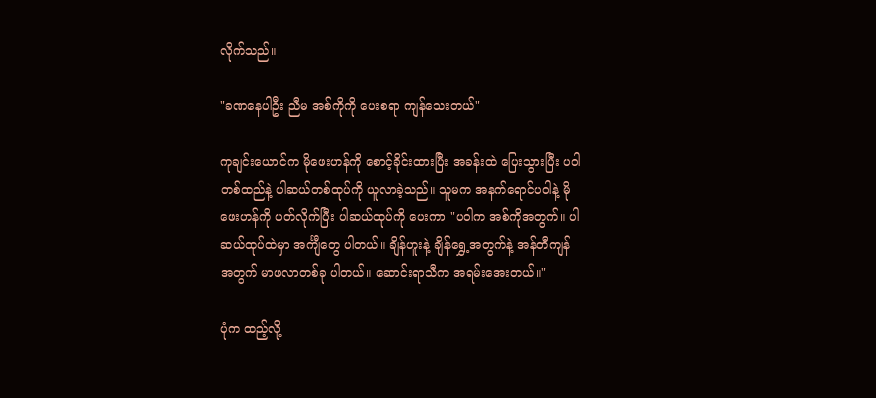လိုက်သည်။

"ခဏနေပါဦး ညီမ အစ်ကိုကို ပေးစရာ ကျန်သေးတယ်"

ကုချင်းယောင်က မိုဖေးဟန်ကို စောင့်ခိုင်းထားပြီး အခန်းထဲ ပြေးသွားပြီး ပဝါတစ်ထည်နဲ့ ပါဆယ်တစ်ထုပ်ကို ယူလာခဲ့သည်။ သူမက အနက်ရောင်ပဝါနဲ့ မိုဖေးဟန်ကို ပတ်လိုက်ပြီး ပါဆယ်ထုပ်ကို ပေးကာ "ပဝါက အစ်ကိုအတွက်။ ပါဆယ်ထုပ်ထဲမှာ အင်္ကျီတွေ ပါတယ်။ ချိန်‌ဟူးနဲ့ ချိန်ရွှေ့အတွက်နဲ့ အန်တီကျန် အတွက် မာဖလာတစ်ခု ပါတယ်။ ဆောင်းရာသီက အရမ်းအေးတယ်။"

ပုံက ထည့်လို့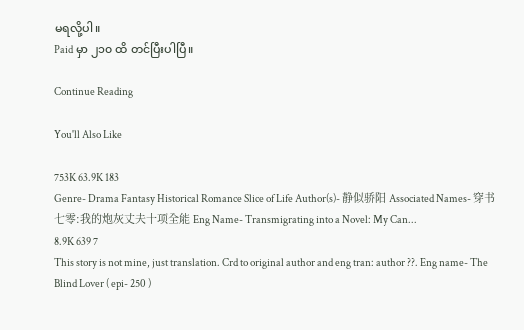မရလို့ပါ။
Paid မှာ ၂၁၀ ထိ တင်ပြီးပါပြီ။

Continue Reading

You'll Also Like

753K 63.9K 183
Genre- Drama Fantasy Historical Romance Slice of Life Author(s)- 静似骄阳 Associated Names- 穿书七零:我的炮灰丈夫十项全能 Eng Name- Transmigrating into a Novel: My Can...
8.9K 639 7
This story is not mine, just translation. Crd to original author and eng tran: author ??. Eng name- The Blind Lover ( epi- 250 )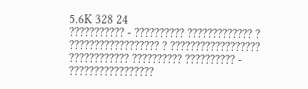5.6K 328 24
??????????? - ?????????? ????????????? ? ?????????????????? ? ?????????????????? ???????????? ?????????? ?????????? - ?????????????????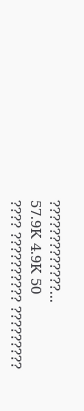?????????????...
57.9K 4.9K 50
???? ?????????? ?????????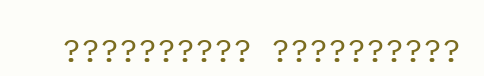?????????? ??????????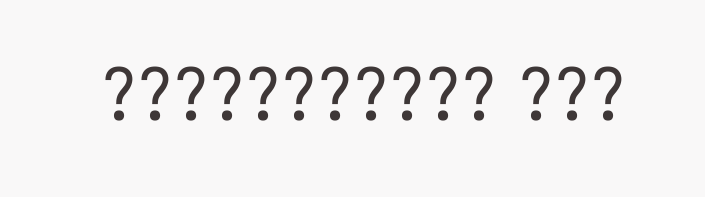??????????? ???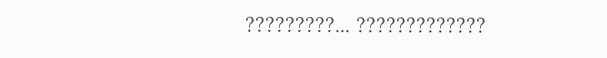?????????... ?????????????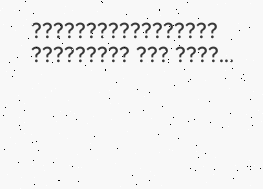????????????????? ????????? ??? ????...